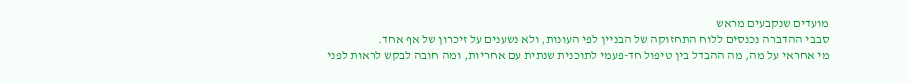מועדים שנקבעים מראש
סבבי ההדברה נכנסים ללוח התחזוקה של הבניין לפי העונות, ולא נשענים על זיכרון של אף אחד.
מי אחראי על מה, מה ההבדל בין טיפול חד-פעמי לתוכנית שנתית עם אחריות, ומה חובה לבקש לראות לפני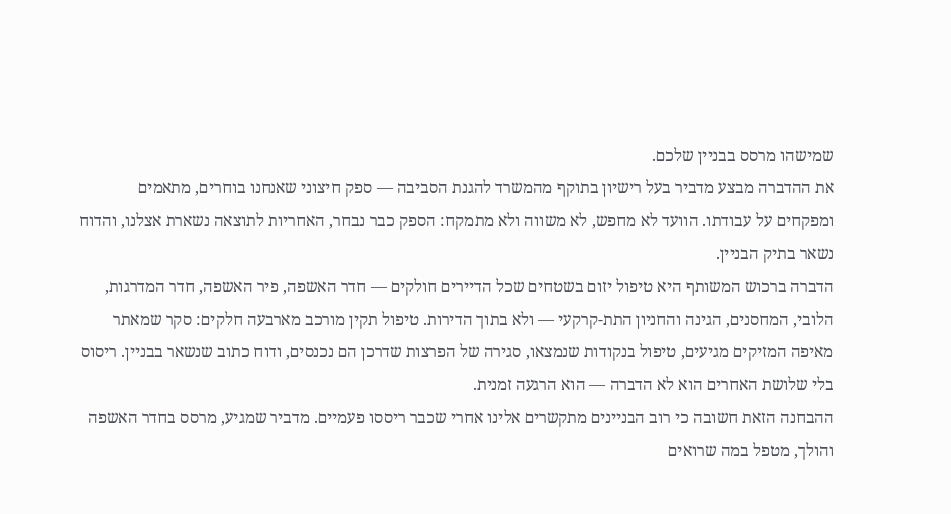שמישהו מרסס בבניין שלכם.
את ההדברה מבצע מדביר בעל רישיון בתוקף מהמשרד להגנת הסביבה — ספק חיצוני שאנחנו בוחרים, מתאמים ומפקחים על עבודתו. הוועד לא מחפש, לא משווה ולא מתמקח: הספק כבר נבחר, האחריות לתוצאה נשארת אצלנו, והדוח נשאר בתיק הבניין.
הדברה ברכוש המשותף היא טיפול יזום בשטחים שכל הדיירים חולקים — חדר האשפה, פיר האשפה, חדר המדרגות, הלובי, המחסנים, הגינה והחניון התת-קרקעי — ולא בתוך הדירות. טיפול תקין מורכב מארבעה חלקים: סקר שמאתר מאיפה המזיקים מגיעים, טיפול בנקודות שנמצאו, סגירה של הפרצות שדרכן הם נכנסים, ודוח כתוב שנשאר בבניין. ריסוס בלי שלושת האחרים הוא לא הדברה — הוא הרגעה זמנית.
ההבחנה הזאת חשובה כי רוב הבניינים מתקשרים אלינו אחרי שכבר ריססו פעמיים. מדביר שמגיע, מרסס בחדר האשפה והולך, מטפל במה שרואים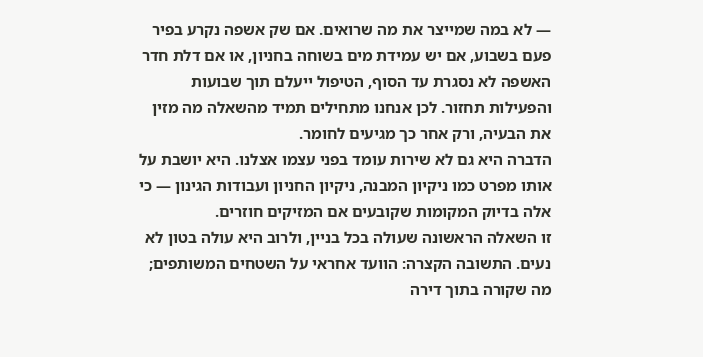— לא במה שמייצר את מה שרואים. אם שק אשפה נקרע בפיר פעם בשבוע, אם יש עמידת מים בשוחה בחניון, או אם דלת חדר האשפה לא נסגרת עד הסוף, הטיפול ייעלם תוך שבועות והפעילות תחזור. לכן אנחנו מתחילים תמיד מהשאלה מה מזין את הבעיה, ורק אחר כך מגיעים לחומר.
הדברה היא גם לא שירות עומד בפני עצמו אצלנו. היא יושבת על אותו מפרט כמו ניקיון המבנה, ניקיון החניון ועבודות הגינון — כי אלה בדיוק המקומות שקובעים אם המזיקים חוזרים.
זו השאלה הראשונה שעולה בכל בניין, ולרוב היא עולה בטון לא נעים. התשובה הקצרה: הוועד אחראי על השטחים המשותפים; מה שקורה בתוך דירה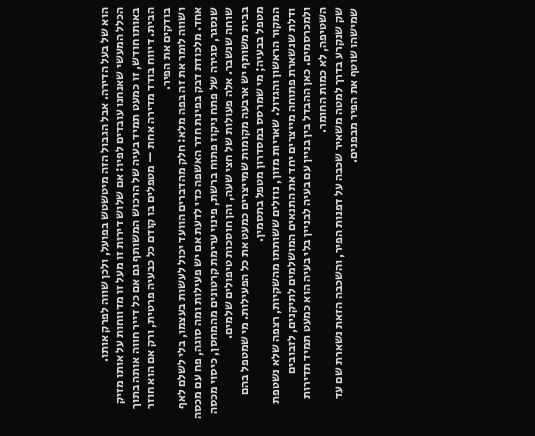הוא של בעל הדירה. אבל הגבול הזה מיטשטש בפועל, ולכן שווה לפרק אותו.
הכלל המעשי שאנחנו עובדים לפיו: אם שלוש דירות זו מעל זו מדווחות על אותו מזיק באותו חודש, זו כמעט תמיד בעיה של הרכוש המשותף גם אם כל דייר חווה אותה בתוך הבית. דיווח בודד מדירה אחת — מטפלים בו קודם כל כבעיה פרטית, ורק אם הוא חוזר בודקים את הפיר.
ושווה לומר את זה בפה מלא: חלק מהדברים הוועד יכול לעשות בעצמו, בלי לשלם לאף אחד. מלכודת דבק בפינת חדר האשפה כדי לדעת אם יש פעילות ומה סוגה, פח עם מכסה שנסגר, סגירה של פתח ניקוז פתוח ברשת, פינוי ערימת קרטונים מהמחסן, כיסוי מכסה שוחה שנשבר. אלה פעולות של חצי שעה, והן חוסכות טיפולים שלמים.
בבית משותף יש ארבעה מקומות שמייצרים כמעט את כל הפעילות. מי שמטפל בהם מטפל בבעיה; מי שמרסס במסדרון מטפל בתסמין.
המקור הראשון והגדול. שאריות מזון, נוזלים ששותתו מהשקיות, רצפה שלא נשטפת ודלת שנשארת פתוחה מייצרים יחד את התנאים המושלמים לתיקנים, לזבובים ולמכרסמים. כאן ההבדל בין בניין עם בעיה לבניין בלי בעיה הוא כמעט תמיד תדירות השטיפה, לא כמות החומר.
שק שנקרע בדרך למטה משאיר שכבה על דפנות הפיר, והשכבה הזאת נשארת שם עד שמישהו שוטף את הפיר מבפנים.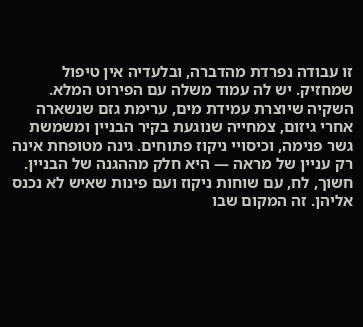זו עבודה נפרדת מהדברה, ובלעדיה אין טיפול שמחזיק. יש לה עמוד משלה עם הפירוט המלא.
השקיה שיוצרת עמידת מים, ערימת גזם שנשארה אחרי גיזום, צמחייה שנוגעת בקיר הבניין ומשמשת גשר פנימה, וכיסויי ניקוז פתוחים. גינה מטופחת אינה רק עניין של מראה — היא חלק מההגנה של הבניין.
חשוך, לח, עם שוחות ניקוז ועם פינות שאיש לא נכנס אליהן. זה המקום שבו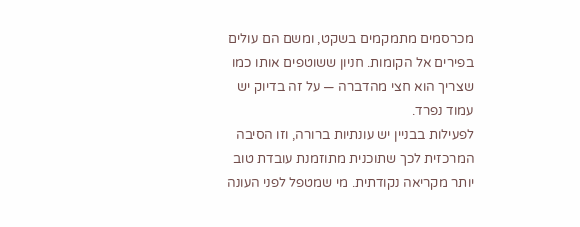מכרסמים מתמקמים בשקט, ומשם הם עולים בפירים אל הקומות. חניון ששוטפים אותו כמו שצריך הוא חצי מהדברה — על זה בדיוק יש עמוד נפרד.
לפעילות בבניין יש עונתיות ברורה, וזו הסיבה המרכזית לכך שתוכנית מתוזמנת עובדת טוב יותר מקריאה נקודתית. מי שמטפל לפני העונה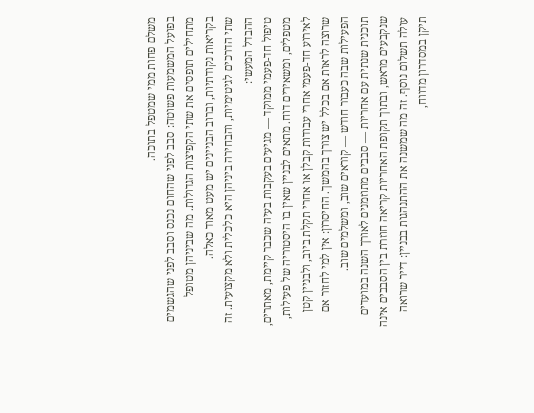משלם פחות ממי שמטפל בתוכה.
בפועל המשמעות פשוטה: סבב לפני שהחום נכנס וסבב לפני שהגשמים מתחילים תופסים את שתי הקפיצות הגדולות. מה שביניהן מטופל בקריאות נקודתיות, וברוב הבניינים יש מעט מאוד כאלה.
שתי הדרכים לגיטימיות, והבחירה ביניהן היא כלכלית ולא מקצועית. זה ההבדל המעשי:
טיפול חד-פעמי ממוקד — מגיעים בעקבות בעיה שכבר קיימת, מאתרים, מטפלים, ומשאירים דוח. מתאים לבניין שאין בו היסטוריה של פעילות, לאירוע חד-פעמי אחרי עבודות קבלן או אחרי תקלת ביוב, ולבניין קטן שרוצה לראות אם בכלל יש צורך בהמשך. החיסרון: אין למי לחזור אם הפעילות שבה כעבור חודש — קוראים שוב, ומשלמים שוב.
תוכנית שנתית עם אחריות — סבבים מתוזמנים לאורך השנה במועדים שנקבעים מראש, ובתוך תקופת האחריות קריאה חוזרת בין הסבבים אינה עולה תשלום נוסף. זה מה שמשנה את ההתנהגות בבניין: דייר שרואה תיקן במסדרון מדווח,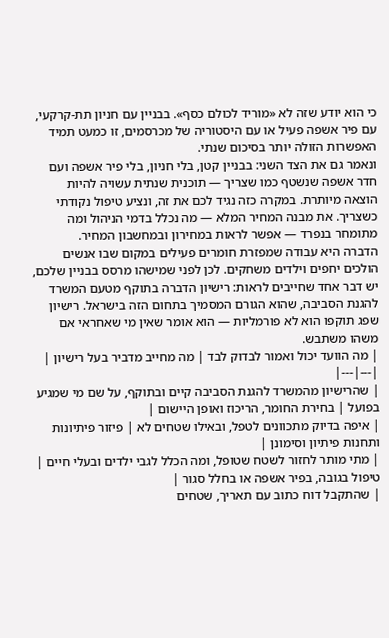כי הוא יודע שזה לא «מוריד לכולם כסף». בבניין עם חניון תת-קרקעי, עם פיר אשפה פעיל או עם היסטוריה של מכרסמים, זו כמעט תמיד האפשרות הזולה יותר בסיכום שנתי.
ונאמר גם את הצד השני: בבניין קטן, בלי חניון, בלי פיר אשפה ועם חדר אשפה שנשטף כמו שצריך — תוכנית שנתית עשויה להיות הוצאה מיותרת. במקרה כזה נגיד לכם את זה, ונציע טיפול נקודתי כשצריך. את מבנה המחיר המלא — מה נכלל בדמי הניהול ומה מתומחר בנפרד — אפשר לראות במחירון ובמחשבון המחיר.
הדברה היא עבודה שמפזרת חומרים פעילים במקום שבו אנשים הולכים יחפים וילדים משחקים. לכן לפני שמישהו מרסס בבניין שלכם, יש דבר אחד שחייבים לראות: רישיון הדברה בתוקף מטעם המשרד להגנת הסביבה, שהוא הגורם המסמיך בתחום הזה בישראל. רישיון שפג תוקפו הוא לא פורמליות — הוא אומר שאין מי שאחראי אם משהו משתבש.
| מה הוועד יכול ואמור לבדוק לבד | מה מחייב מדביר בעל רישיון |
|---|---|
| שהרישיון מהמשרד להגנת הסביבה קיים ובתוקף, על שם מי שמגיע בפועל | בחירת החומר, הריכוז ואופן היישום |
| איפה בדיוק מתכוונים לטפל, ובאילו שטחים לא | פיזור פיתיונות ותחנות פיתיון וסימונן |
| מתי מותר לחזור לשטח שטופל, ומה הכלל לגבי ילדים ובעלי חיים | טיפול בגובה, בפיר אשפה או בחלל סגור |
| שהתקבל דוח כתוב עם תאריך, שטחים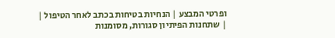ופרטי המבצע | הנחיות בטיחות בכתב לאחר הטיפול |
| שתחנות הפיתיון סגורות, מסומנות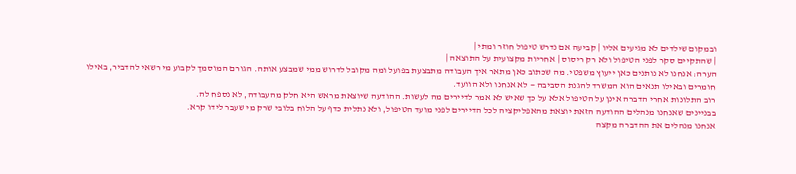ובמקום שילדים לא מגיעים אליו | קביעה אם נדרש טיפול חוזר ומתי |
| שהתקיים סקר לפני הטיפול ולא רק ריסוס | אחריות מקצועית על התוצאה |
הערה: אנחנו לא נותנים כאן ייעוץ משפטי. מה שכתוב כאן מתאר איך העבודה מתבצעת בפועל ומה מקובל לדרוש ממי שמבצע אותה. הגורם המוסמך לקבוע מי רשאי להדביר, באילו חומרים ובאילו תנאים הוא המשרד להגנת הסביבה — לא אנחנו ולא הוועד.
רוב התלונות אחרי הדברה אינן על הטיפול אלא על כך שאיש לא אמר לדיירים מה לעשות. ההודעה שיוצאת מראש היא חלק מהעבודה, לא נספח לה.
בבניינים שאנחנו מנהלים ההודעה הזאת יוצאת מהאפליקציה לכל הדיירים לפני מועד הטיפול, ולא נתלית כדף על הלוח בלובי שרק מי שעבר לידו קרא.
אנחנו מנהלים את ההדברה מקצה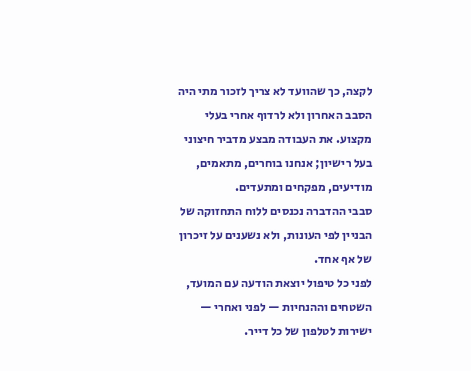לקצה, כך שהוועד לא צריך לזכור מתי היה הסבב האחרון ולא לרדוף אחרי בעלי מקצוע. את העבודה מבצע מדביר חיצוני בעל רישיון; אנחנו בוחרים, מתאמים, מודיעים, מפקחים ומתעדים.
סבבי ההדברה נכנסים ללוח התחזוקה של הבניין לפי העונות, ולא נשענים על זיכרון של אף אחד.
לפני כל טיפול יוצאת הודעה עם המועד, השטחים וההנחיות — לפני ואחרי — ישירות לטלפון של כל דייר.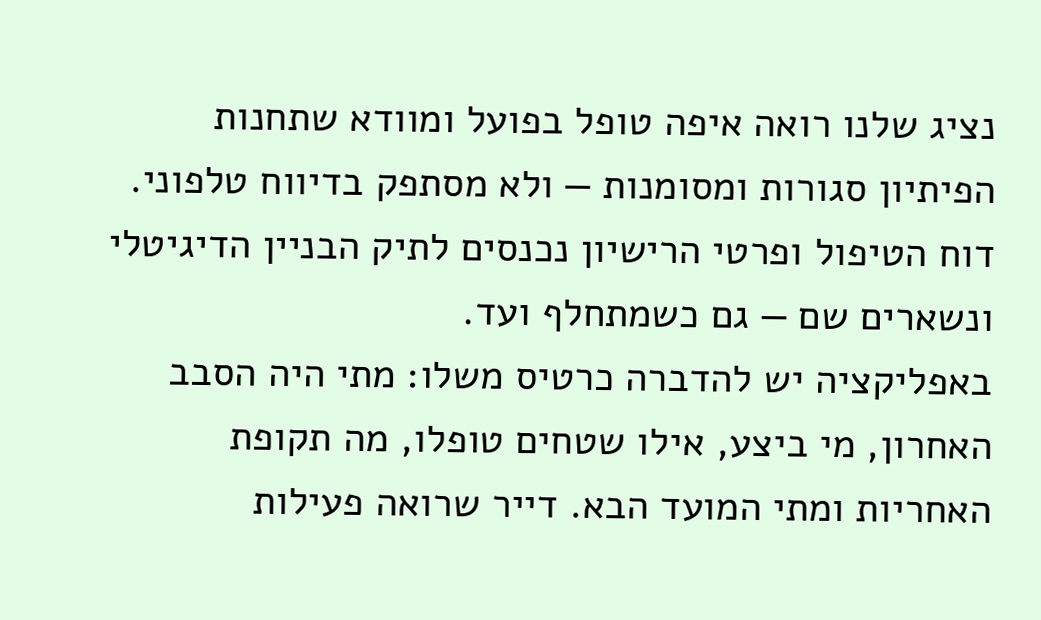נציג שלנו רואה איפה טופל בפועל ומוודא שתחנות הפיתיון סגורות ומסומנות — ולא מסתפק בדיווח טלפוני.
דוח הטיפול ופרטי הרישיון נכנסים לתיק הבניין הדיגיטלי ונשארים שם — גם כשמתחלף ועד.
באפליקציה יש להדברה כרטיס משלו: מתי היה הסבב האחרון, מי ביצע, אילו שטחים טופלו, מה תקופת האחריות ומתי המועד הבא. דייר שרואה פעילות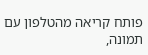פותח קריאה מהטלפון עם תמונה,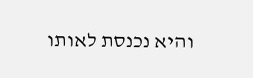והיא נכנסת לאותו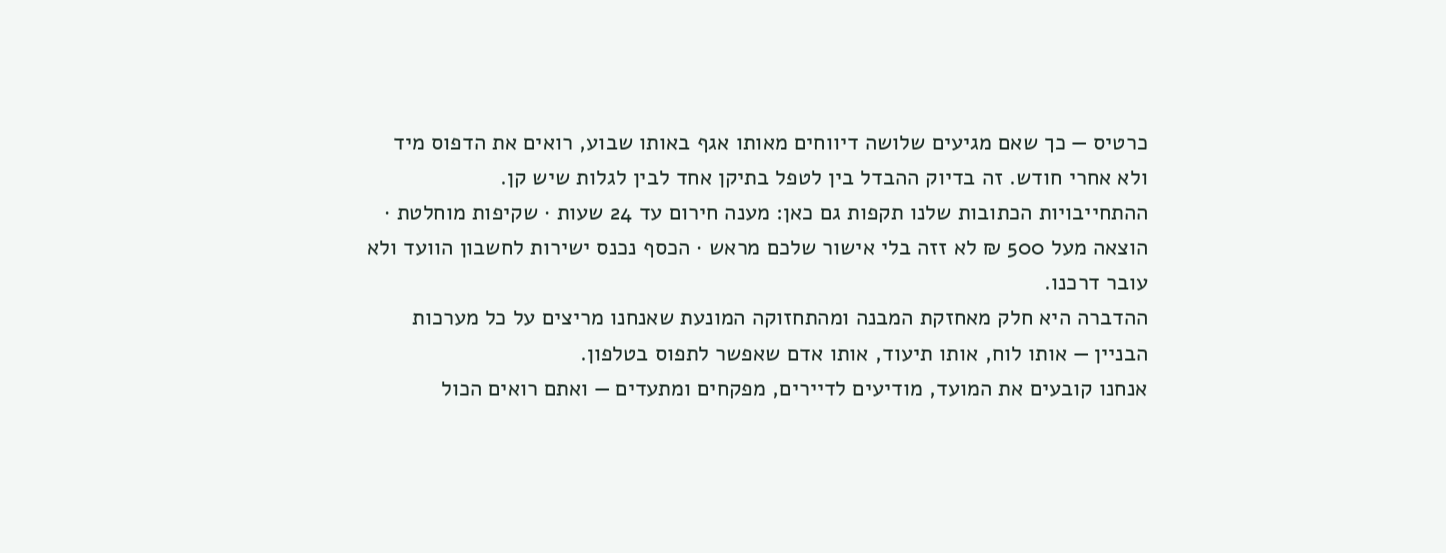כרטיס — כך שאם מגיעים שלושה דיווחים מאותו אגף באותו שבוע, רואים את הדפוס מיד ולא אחרי חודש. זה בדיוק ההבדל בין לטפל בתיקן אחד לבין לגלות שיש קן.
ההתחייבויות הכתובות שלנו תקפות גם כאן: מענה חירום עד 24 שעות · שקיפות מוחלטת · הוצאה מעל 500 ₪ לא זזה בלי אישור שלכם מראש · הכסף נכנס ישירות לחשבון הוועד ולא עובר דרכנו.
ההדברה היא חלק מאחזקת המבנה ומהתחזוקה המונעת שאנחנו מריצים על כל מערכות הבניין — אותו לוח, אותו תיעוד, אותו אדם שאפשר לתפוס בטלפון.
אנחנו קובעים את המועד, מודיעים לדיירים, מפקחים ומתעדים — ואתם רואים הכול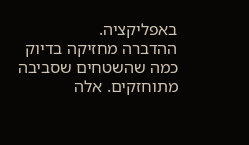באפליקציה.
ההדברה מחזיקה בדיוק כמה שהשטחים שסביבה מתוחזקים. אלה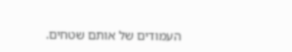העמודים של אותם שטחים.